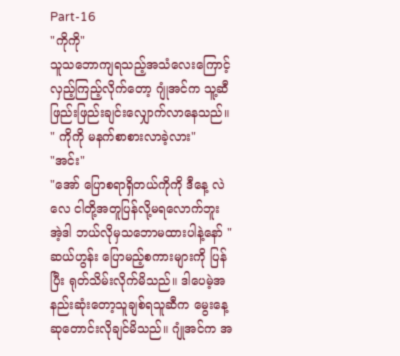Part-16
"ကိုကို"
သူသဘောကျရသည့်အသံလေးကြောင့် လှည့်ကြည့်လိုက်တော့ ဂျုံအင်က သူ့ဆီဖြည်းဖြည်းချင်းလျှောက်လာနေသည်။
" ကိုကို မနက်စာစားလာခဲ့လား"
"အင်း"
"အော် ပြောစရာရှိတယ်ကိုကို ဒီနေ့ လဲလေ ငါတို့အတူပြန်လို့မရလောက်ဘူး အဲ့ဒါ ဘယ်လိုမှသဘောမထားပါနဲ့နော် "
ဆယ်ဟွန်း ပြောမည့်စကားများကို ပြန်ပြီး ရုတ်သိမ်းလိုက်မိသည်။ ဒါပေမဲ့အနည်းဆုံးတော့သူချစ်ရသူဆီက မွေးနေ့ဆုတောင်းလိုချင်မိသည်။ ဂျုံအင်က အ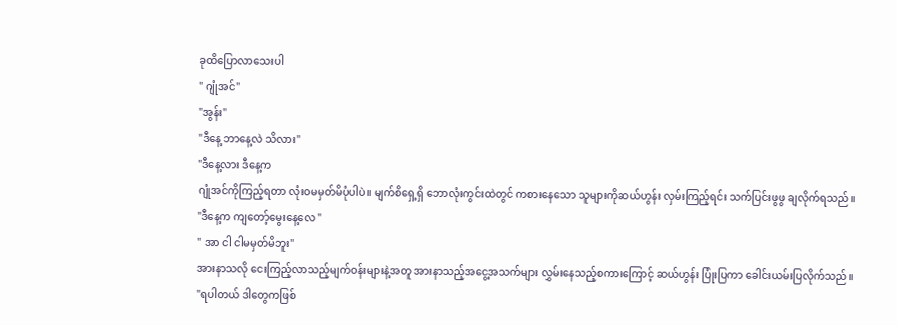ခုထိပြောလာသေးပါ
" ဂျုံအင်"
"အွန်း"
"ဒီနေ့ ဘာနေ့လဲ သိလား"
"ဒီနေ့လား ဒီနေ့က
ဂျုံအင်ကိုကြည့်ရတာ လုံးဝမမှတ်မိပုံပါပဲ။ မျက်စိရှေ့ရှိ ဘောလုံးကွင်းထဲတွင် ကစားနေသော သူများကိုဆယ်ဟွန်း လှမ်းကြည့်ရင်း သက်ပြင်းဖွဖွ ချလိုက်ရသည်။
"ဒီနေ့က ကျတော့်မွေးနေ့လေ "
" အာ ငါ ငါမမှတ်မိဘူး"
အားနာသလို ငေးကြည့်လာသည့်မျက်ဝန်းများနဲ့အတူ အားနာသည့်အငွေ့အသက်များ လွှမ်းနေသည့်စကားကြောင့် ဆယ်ဟွန်း ပြုံးပြကာ ခေါင်းယမ်းပြလိုက်သည်။
"ရပါတယ် ဒါတွေကဖြစ်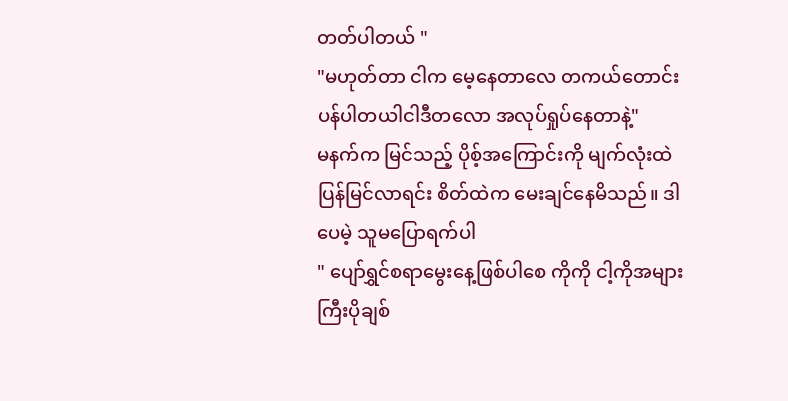တတ်ပါတယ် "
"မဟုတ်တာ ငါက မေ့နေတာလေ တကယ်တောင်းပန်ပါတယါငါဒီတလော အလုပ်ရှုပ်နေတာနဲ့"
မနက်က မြင်သည့် ပိုစ့်အကြောင်းကို မျက်လုံးထဲပြန်မြင်လာရင်း စိတ်ထဲက မေးချင်နေမိသည်။ ဒါပေမဲ့ သူမပြောရက်ပါ
" ပျော်ရွှင်စရာမွေးနေ့ဖြစ်ပါစေ ကိုကို ငါ့ကိုအများကြီးပိုချစ်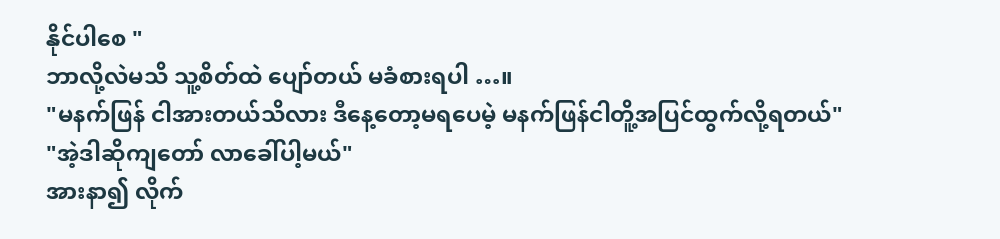နိုင်ပါစေ "
ဘာလို့လဲမသိ သူ့စိတ်ထဲ ပျော်တယ် မခံစားရပါ …။
"မနက်ဖြန် ငါအားတယ်သိလား ဒီနေ့တော့မရပေမဲ့ မနက်ဖြန်ငါတိူ့အပြင်ထွက်လို့ရတယ်"
"အဲ့ဒါဆိုကျတော် လာခေါ်ပါ့မယ်"
အားနာ၍ လိုက်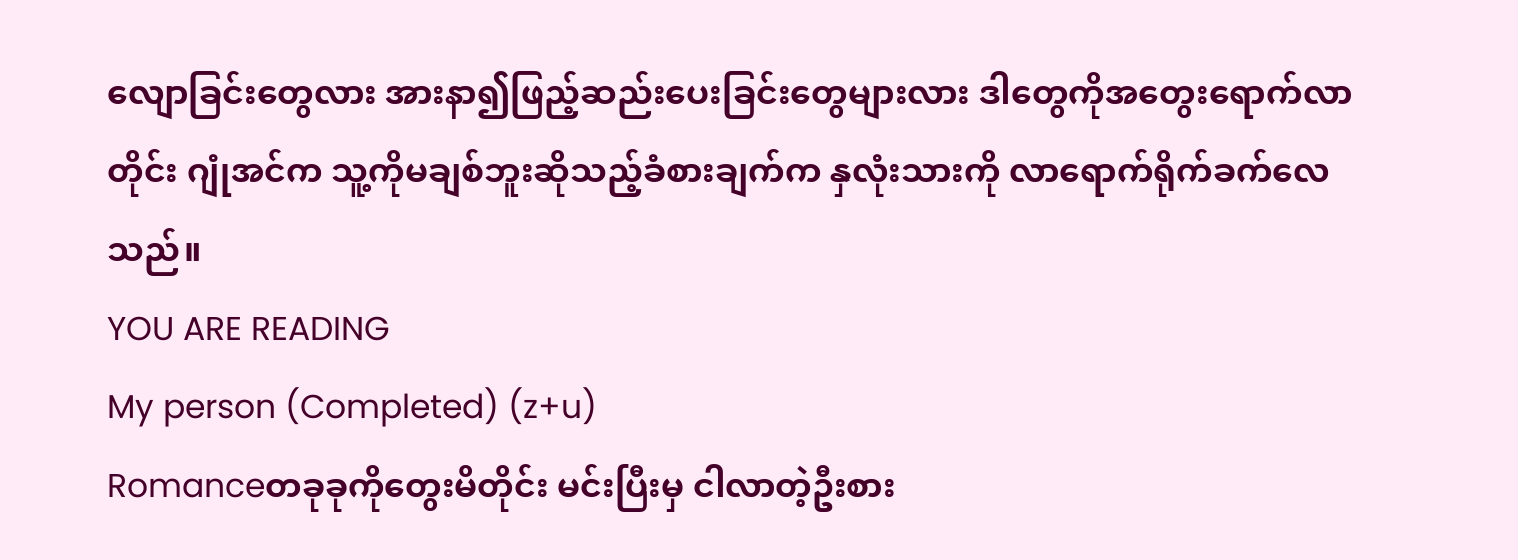လျောခြင်းတွေလား အားနာ၍ဖြည့်ဆည်းပေးခြင်းတွေများလား ဒါတွေကိုအတွေးရောက်လာတိုင်း ဂျုံအင်က သူ့ကိုမချစ်ဘူးဆိုသည့်ခံစားချက်က နှလုံးသားကို လာရောက်ရိုက်ခက်လေသည်။
YOU ARE READING
My person (Completed) (z+u)
Romanceတခုခုကိုတွေးမိတိုင်း မင်းပြီးမှ ငါလာတဲ့ဦးစား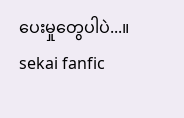ပေးမှုတွေပါပဲ...။ sekai fanfic